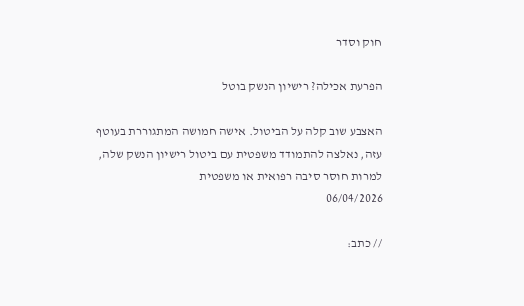חוק וסדר

הפרעת אכילה? רישיון הנשק בוטל

האצבע שוב קלה על הביטול. אישה חמושה המתגוררת בעוטף עזה, נאלצה להתמודד משפטית עם ביטול רישיון הנשק שלה, למרות חוסר סיבה רפואית או משפטית
06/04/2026

// כתב: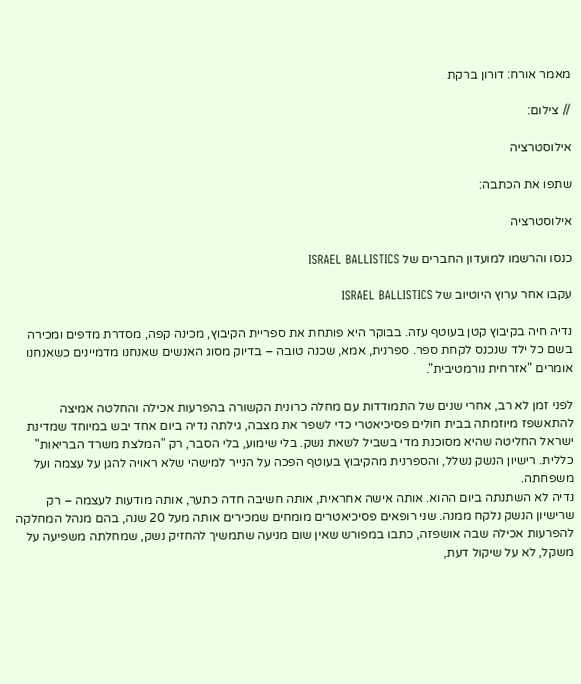מאמר אורח: דורון ברקת

// צילום:

אילוסטרציה

שתפו את הכתבה:

אילוסטרציה

כנסו והרשמו למועדון החברים של ISRAEL BALLISTICS

עקבו אחר ערוץ היוטיוב של ISRAEL BALLISTICS

נדיה חיה בקיבוץ קטן בעוטף עזה. בבוקר היא פותחת את ספריית הקיבוץ, מכינה קפה, מסדרת מדפים ומכירה בשם כל ילד שנכנס לקחת ספר. ספרנית, אמא, שכנה טובה – בדיוק מסוג האנשים שאנחנו מדמיינים כשאנחנו אומרים "אזרחית נורמטיבית".

לפני זמן לא רב, אחרי שנים של התמודדות עם מחלה כרונית הקשורה בהפרעות אכילה והחלטה אמיצה להתאשפז מיוזמתה בבית חולים פסיכיאטרי כדי לשפר את מצבה, גילתה נדיה ביום אחד יבש במיוחד שמדינת ישראל החליטה שהיא מסוכנת מדי בשביל לשאת נשק. בלי שימוע, בלי הסבר, רק "המלצת משרד הבריאות" כללית. רישיון הנשק נשלל, והספרנית מהקיבוץ בעוטף הפכה על הנייר למישהי שלא ראויה להגן על עצמה ועל משפחתה.
נדיה לא השתנתה ביום ההוא. אותה אישה אחראית, אותה חשיבה חדה כתער, אותה מודעות לעצמה – רק שרישיון הנשק נלקח ממנה. שני רופאים פסיכיאטרים מומחים שמכירים אותה מעל 20 שנה, בהם מנהל המחלקה להפרעות אכילה שבה אושפזה, כתבו במפורש שאין שום מניעה שתמשיך להחזיק נשק, שמחלתה משפיעה על משקל, לא על שיקול דעת,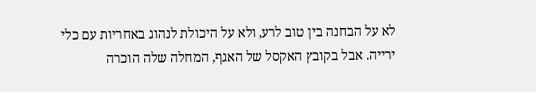לא על הבחנה בין טוב לרע, ולא על היכולת לנהוג באחריות עם כלי ירייה. אבל בקובץ האקסל של האגף, המחלה שלה הוכרה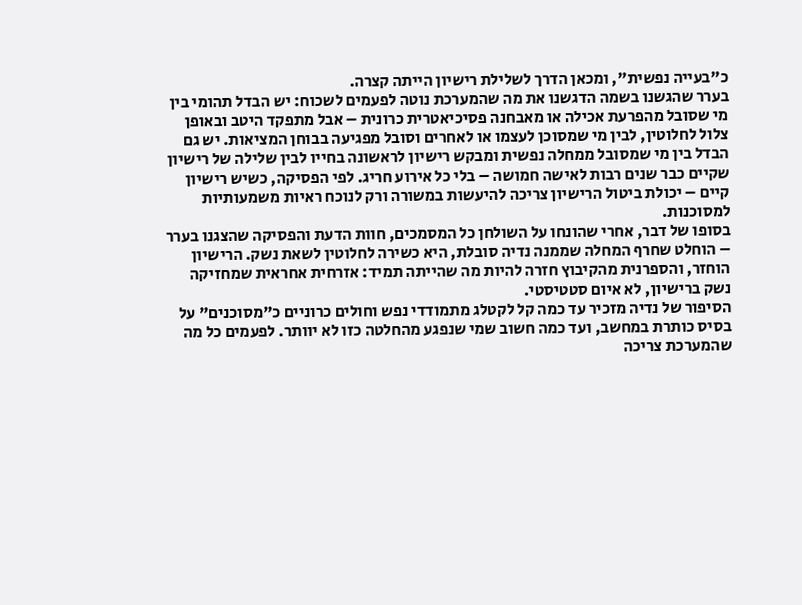כ"בעייה נפשית", ומכאן הדרך לשלילת רישיון הייתה קצרה.
בערר שהגשנו בשמה הדגשנו את מה שהמערכת נוטה לפעמים לשכוח: יש הבדל תהומי בין מי שסובל מהפרעת אכילה או מאבחנה פסיכיאטרית כרונית – אבל מתפקד היטב ובאופן צלול לחלוטין, לבין מי שמסוכן לעצמו או לאחרים וסובל מפגיעה בבוחן המציאות. יש גם הבדל בין מי שמסובל ממחלה נפשית ומבקש רישיון לראשונה בחייו לבין שלילה של רישיון שקיים כבר שנים רבות לאישה חמושה – בלי כל אירוע חריג. לפי הפסיקה, כשיש רישיון קיים – יכולת ביטול הרישיון צריכה להיעשות במשורה ורק לנוכח ראיות משמעותיות למסוכנות.
בסופו של דבר, אחרי שהונחו על השולחן כל המסמכים, חוות הדעת והפסיקה שהצגנו בערר – הוחלט שחרף המחלה שממנה נדיה סובלת, היא כשירה לחלוטין לשאת נשק. הרישיון הוחזר, והספרנית מהקיבוץ חזרה להיות מה שהייתה תמיד: אזרחית אחראית שמחזיקה נשק ברישיון, לא איום סטטיסטי.
הסיפור של נדיה מזכיר עד כמה קל לקטלג מתמודדי נפש וחולים כרוניים כ"מסוכנים" על בסיס כותרת במחשב, ועד כמה חשוב שמי שנפגע מהחלטה כזו לא יוותר. לפעמים כל מה שהמערכת צריכה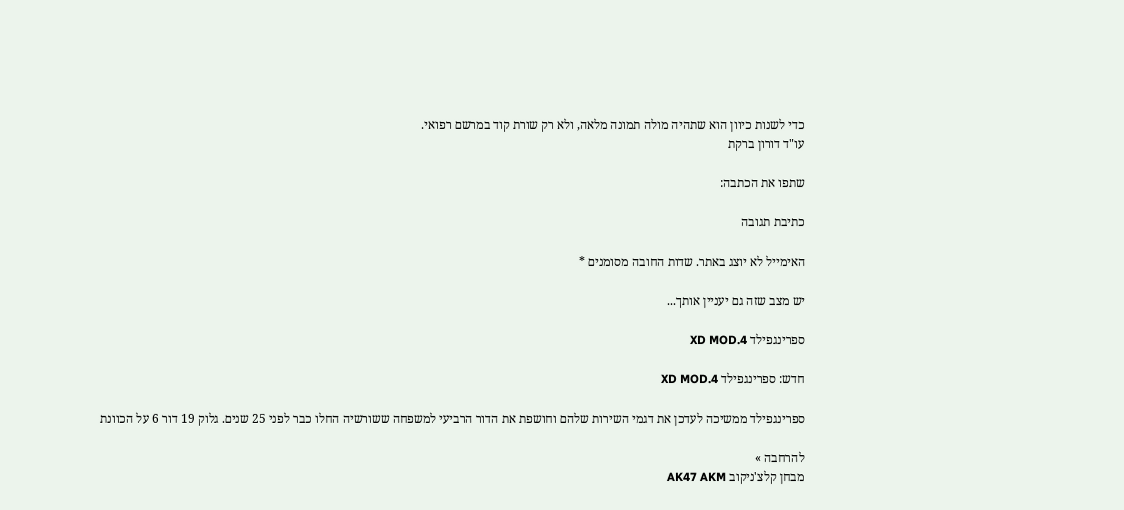כדי לשנות כיוון הוא שתהיה מולה תמונה מלאה, ולא רק שורת קוד במרשם רפואי.
עו"ד דורון ברקת

שתפו את הכתבה:

כתיבת תגובה

האימייל לא יוצג באתר. שדות החובה מסומנים *

יש מצב שזה גם יעניין אותך...

ספרינגפילד XD MOD.4

חדש: ספרינגפילד XD MOD.4

ספרינגפילד ממשיכה לעדכן את דגמי השירות שלהם וחושפת את הדור הרביעי למשפחה ששורשיה החלו כבר לפני 25 שנים. גלוק 19 דור 6 על הכוונת

להרחבה »
מבחן קלצ'ניקוב AK47 AKM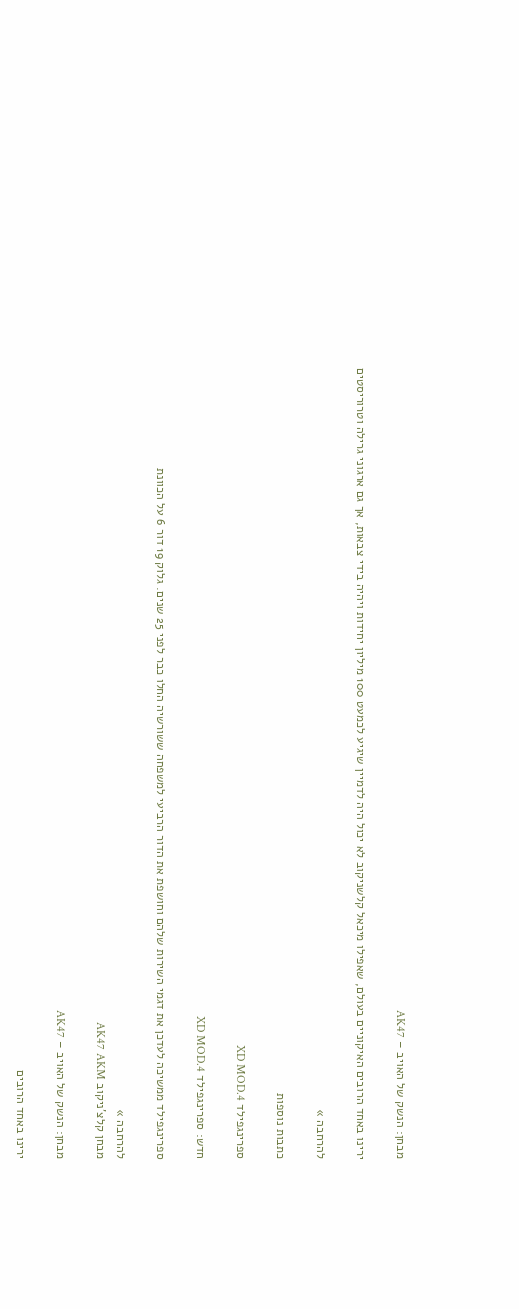מבחן: הנשק של האויב – AK47

ירינו באחד הרובים האיקוניים בעולם, שאפילו מיכאל קלשניקוב לא יכול היה לדמיין שיגיע לכמעט 100 מיליון יחידות ויהיה בידי צבאות, אך גם ארגוני גרילה וטרוריסטים

להרחבה »

כתבות נוספות

ספרינגפילד XD MOD.4

חדש: ספרינגפילד XD MOD.4

ספרינגפילד ממשיכה לעדכן את דגמי השירות שלהם וחושפת את הדור הרביעי למשפחה ששורשיה החלו כבר לפני 25 שנים. גלוק 19 דור 6 על הכוונת

להרחבה »
מבחן קלצ'ניקוב AK47 AKM

מבחן: הנשק של האויב – AK47

ירינו באחד הרובים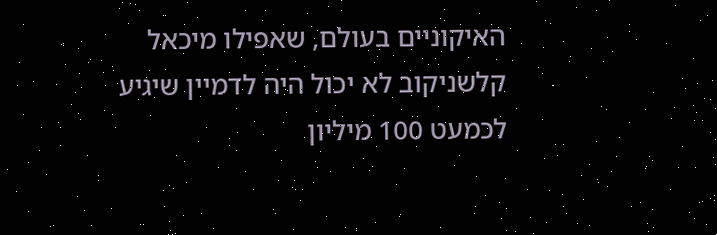האיקוניים בעולם, שאפילו מיכאל קלשניקוב לא יכול היה לדמיין שיגיע לכמעט 100 מיליון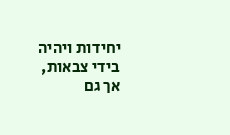יחידות ויהיה בידי צבאות, אך גם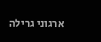ארגוני גרילה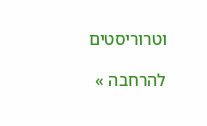וטרוריסטים

להרחבה »